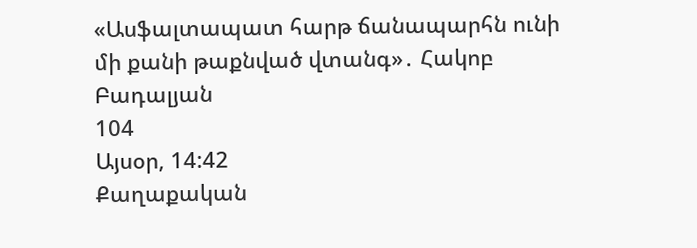«Ասֆալտապատ հարթ ճանապարհն ունի մի քանի թաքնված վտանգ»․ Հակոբ Բադալյան
104
Այսօր, 14:42
Քաղաքական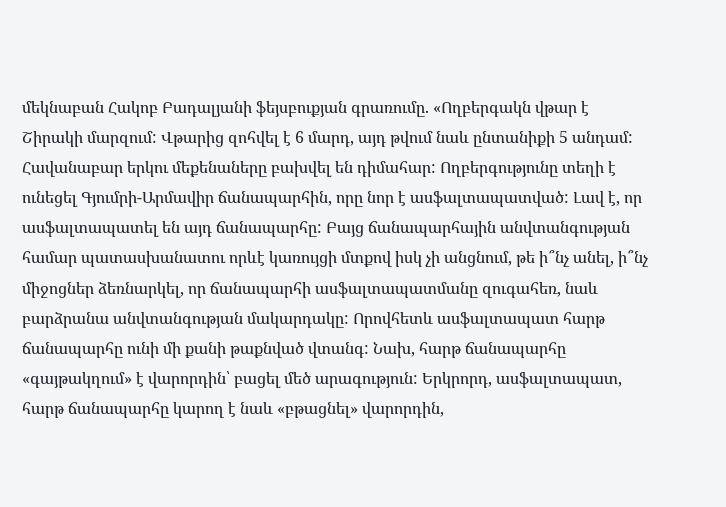մեկնաբան Հակոբ Բադալյանի ֆեյսբուքյան գրառումը. «Ողբերգակն վթար է Շիրակի մարզում: Վթարից զոհվել է 6 մարդ, այդ թվում նաև ընտանիքի 5 անդամ: Հավանաբար երկու մեքենաները բախվել են դիմահար: Ողբերգությունը տեղի է ունեցել Գյումրի-Արմավիր ճանապարհին, որը նոր է ասֆալտապատված: Լավ է, որ ասֆալտապատել են այդ ճանապարհը: Բայց ճանապարհային անվտանգության համար պատասխանատու որևէ կառույցի մտքով իսկ չի անցնում, թե ի՞նչ անել, ի՞նչ միջոցներ ձեռնարկել, որ ճանապարհի ասֆալտապատմանը զուգահեռ, նաև բարձրանա անվտանգության մակարդակը: Որովհետև ասֆալտապատ հարթ ճանապարհը ունի մի քանի թաքնված վտանգ: Նախ, հարթ ճանապարհը «գայթակղում» է վարորդին՝ բացել մեծ արագություն: Երկրորդ, ասֆալտապատ, հարթ ճանապարհը կարող է նաև «բթացնել» վարորդին,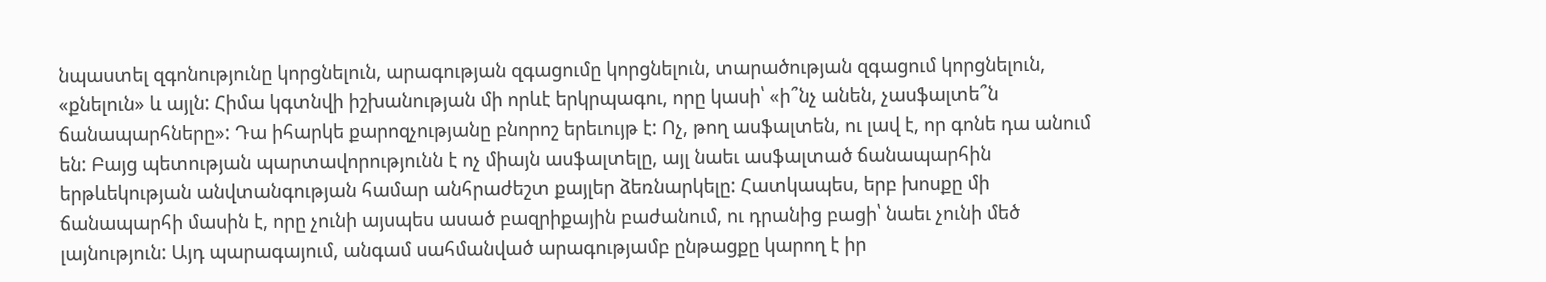նպաստել զգոնությունը կորցնելուն, արագության զգացումը կորցնելուն, տարածության զգացում կորցնելուն, «քնելուն» և այլն: Հիմա կգտնվի իշխանության մի որևէ երկրպագու, որը կասի՝ «ի՞նչ անեն, չասֆալտե՞ն ճանապարհները»: Դա իհարկե քարոզչությանը բնորոշ երեւույթ է: Ոչ, թող ասֆալտեն, ու լավ է, որ գոնե դա անում են: Բայց պետության պարտավորությունն է ոչ միայն ասֆալտելը, այլ նաեւ ասֆալտած ճանապարհին երթևեկության անվտանգության համար անհրաժեշտ քայլեր ձեռնարկելը: Հատկապես, երբ խոսքը մի ճանապարհի մասին է, որը չունի այսպես ասած բազրիքային բաժանում, ու դրանից բացի՝ նաեւ չունի մեծ լայնություն: Այդ պարագայում, անգամ սահմանված արագությամբ ընթացքը կարող է իր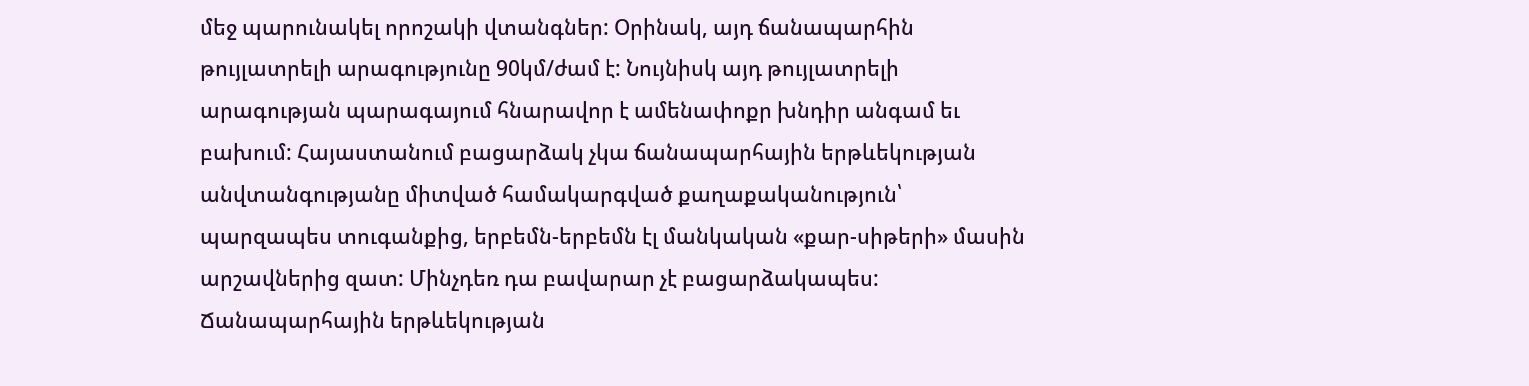մեջ պարունակել որոշակի վտանգներ: Օրինակ, այդ ճանապարհին թույլատրելի արագությունը 90կմ/ժամ է: Նույնիսկ այդ թույլատրելի արագության պարագայում հնարավոր է ամենափոքր խնդիր անգամ եւ բախում: Հայաստանում բացարձակ չկա ճանապարհային երթևեկության անվտանգությանը միտված համակարգված քաղաքականություն՝ պարզապես տուգանքից, երբեմն-երբեմն էլ մանկական «քար-սիթերի» մասին արշավներից զատ: Մինչդեռ դա բավարար չէ բացարձակապես: Ճանապարհային երթևեկության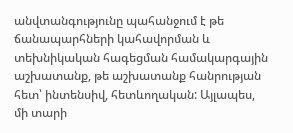անվտանգությունը պահանջում է թե ճանապարհների կահավորման և տեխնիկական հագեցման համակարգային աշխատանք, թե աշխատանք հանրության հետ՝ ինտենսիվ, հետևողական: Այլապես, մի տարի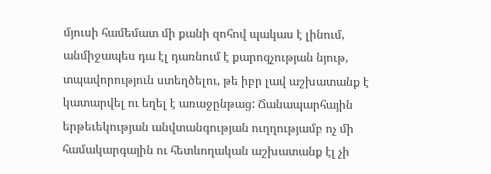մյուսի համեմատ մի քանի զոհով պակաս է լինում, անմիջապես դա էլ դառնում է քարոզչության նյութ, տպավորություն ստեղծելու, թե իբր լավ աշխատանք է կատարվել ու եղել է առաջընթաց: Ճանապարհային երթեւեկության անվտանգության ուղղությամբ ոչ մի համակարգային ու հետևողական աշխատանք էլ չի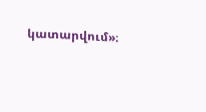կատարվում»։